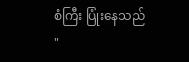စံကြီး ပြုံးနေသည် "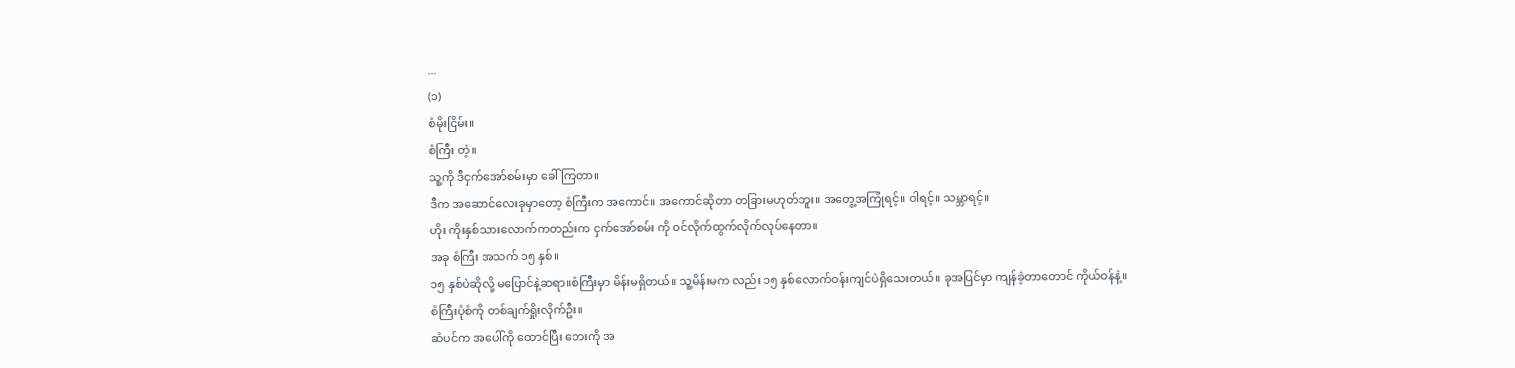...
(၁)
စံမိုးငြိမ်း။
စံကြီး တဲ့။
သူ့ကို ဒီငှက်အော်စမ်းမှာ ခေါ်ကြတာ။
ဒီက အဆောင်လေးခုမှာတော့ စံကြီးက အကောင်။ အကောင်ဆိုတာ တခြားမဟုတ်ဘူး။ အတွေ့အကြုံရင့်။ ဝါရင့်။ သမ္ဘာရင့်။
ဟိုး ကိုးနှစ်သားလောက်ကတည်းက ငှက်အော်စမ်း ကို ဝင်လိုက်ထွက်လိုက်လုပ်နေတာ။
အခု စံကြီး အသက် ၁၅ နှစ်။
၁၅ နှစ်ပဲဆိုလို့ မပြောင်နဲ့ဆရာ။စံကြီးမှာ မိန်းမရှိတယ်။ သူ့မိန်းမက လည်း ၁၅ နှစ်လောက်ဝန်းကျင်ပဲရှိသေးတယ်။ ခုအပြင်မှာ ကျန်ခဲ့တာတောင် ကိုယ်ဝန်နဲ့။
စံကြီးပုံစံကို တစ်ချက်ရှိုးလိုက်ဦး။
ဆံပင်က အပေါ်ကို ထောင်ပြီး ဘေးကို အ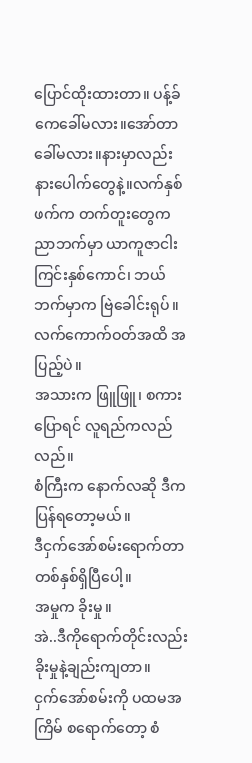ပြောင်ထိုးထားတာ။ ပန့်ခ်ကေခေါ်မလား။အော်တာခေါ်မလား။နားမှာလည်း နားပေါက်တွေနဲ့။လက်နှစ်ဖက်က တက်တူးတွေက ညာဘက်မှာ ယာကူဇာငါးကြင်းနှစ်ကောင်၊ ဘယ်ဘက်မှာက ဗြဲခေါင်းရုပ်။ လက်ကောက်ဝတ်အထိ အပြည့်ပဲ။
အသားက ဖြူဖြူ၊ စကားပြောရင် လူရည်ကလည်လည်။
စံကြီးက နောက်လဆို ဒီက ပြန်ရတော့မယ်။
ဒီငှက်အော်စမ်းရောက်တာ တစ်နှစ်ရှိပြီပေါ့။
အမှုက ခိုးမှု။
အဲ..ဒီကိုရောက်တိုင်းလည်း ခိုးမှုနဲ့ချည်းကျတာ။
ငှက်အော်စမ်းကို ပထမအကြိမ် စရောက်တော့ စံ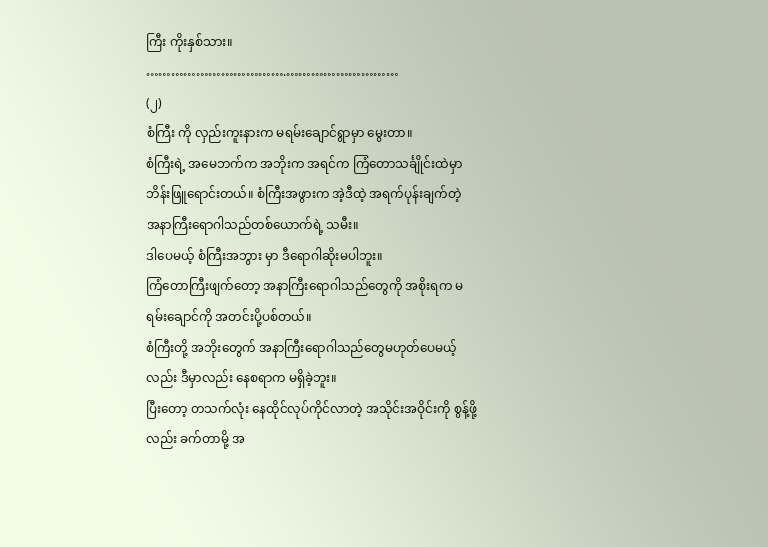ကြီး ကိုးနှစ်သား။
…………………………….………………………
(၂)
စံကြီး ကို လှည်းကူးနားက မရမ်းချောင်ရွာမှာ မွေးတာ။
စံကြီးရဲ့ အမေဘက်က အဘိုးက အရင်က ကြံတောသင်္ချိုင်းထဲမှာ ဘိန်းဖြူရောင်းတယ်။ စံကြီးအဖွားက အဲ့ဒီထဲ့ အရက်ပုန်းချက်တဲ့ အနာကြီးရောဂါသည်တစ်ယောက်ရဲ့ သမီး။
ဒါပေမယ့် စံကြီးအဘွား မှာ ဒီရောဂါဆိုးမပါဘူး။
ကြံတောကြီးဖျက်တော့ အနာကြီးရောဂါသည်တွေကို အစိုးရက မရမ်းချောင်ကို အတင်းပို့ပစ်တယ်။
စံကြီးတို့ အဘိုးတွေက် အနာကြီးရောဂါသည်တွေမဟုတ်ပေမယ့်လည်း ဒီမှာလည်း နေစရာက မရှိခဲ့ဘူး။
ပြီးတော့ တသက်လုံး နေထိုင်လုပ်ကိုင်လာတဲ့ အသိုင်းအဝိုင်းကို စွန့်ဖို့လည်း ခက်တာမို့ အ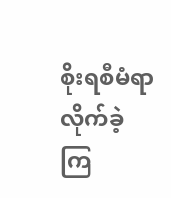စိုးရစီမံရာ လိုက်ခဲ့ကြ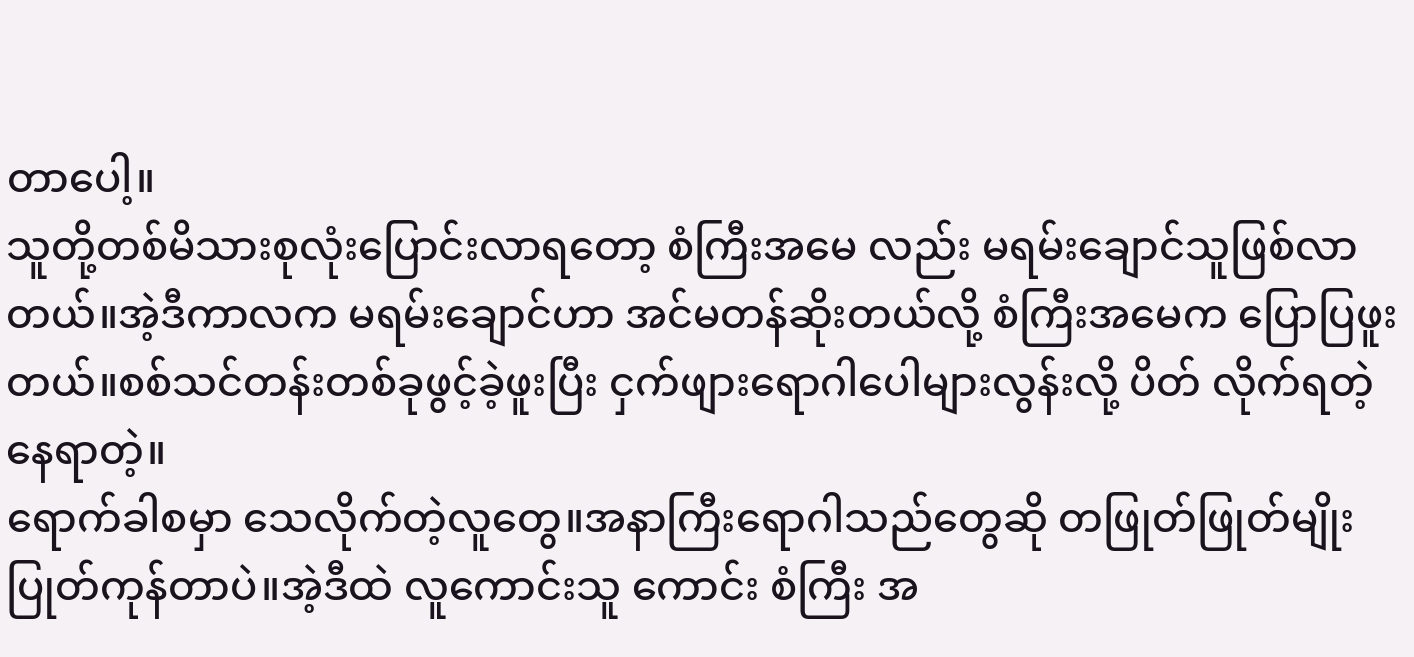တာပေါ့။
သူတို့တစ်မိသားစုလုံးပြောင်းလာရတော့ စံကြီးအမေ လည်း မရမ်းချောင်သူဖြစ်လာတယ်။အဲ့ဒီကာလက မရမ်းချောင်ဟာ အင်မတန်ဆိုးတယ်လို့ စံကြီးအမေက ပြောပြဖူးတယ်။စစ်သင်တန်းတစ်ခုဖွင့်ခဲ့ဖူးပြီး ငှက်ဖျားရောဂါပေါများလွန်းလို့ ပိတ် လိုက်ရတဲ့နေရာတဲ့။
ရောက်ခါစမှာ သေလိုက်တဲ့လူတွေ။အနာကြီးရောဂါသည်တွေဆို တဖြုတ်ဖြုတ်မျိုးပြုတ်ကုန်တာပဲ။အဲ့ဒီထဲ လူကောင်းသူ ကောင်း စံကြီး အ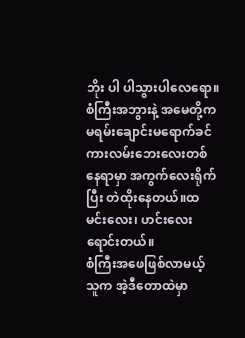ဘိုး ပါ ပါသွားပါလေရော။
စံကြီးအဘွားနဲ့ အမေတို့က မရမ်းချောင်းမရောက်ခင် ကားလမ်းဘေးလေးတစ်နေရာမှာ အကွက်လေးရိုက်ပြီး တဲထိုးနေတယ်။ထမင်းလေး၊ ဟင်းလေး ရောင်းတယ်။
စံကြီးအဖေဖြစ်လာမယ့် သူက အဲ့ဒီတောထဲမှာ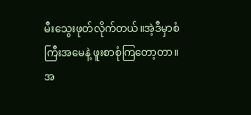မီးသွေးဖုတ်လိုက်တယ်။အဲ့ဒီမှာစံကြီးအမေနဲ့ ဖူးစာစုံကြတော့တာ။
အ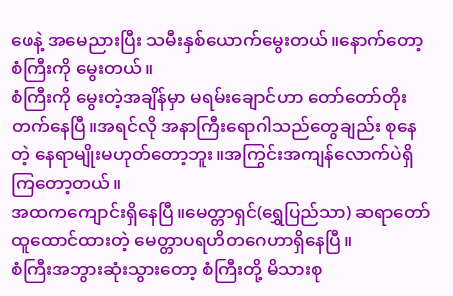ဖေနဲ့ အမေညားပြီး သမီးနှစ်ယောက်မွေးတယ်။နောက်တော့ စံကြီးကို မွေးတယ်။
စံကြီးကို မွေးတဲ့အချိန်မှာ မရမ်းချောင်ဟာ တော်တော်တိုးတက်နေပြီ။အရင်လို အနာကြီးရောဂါသည်တွေချည်း စုနေတဲ့ နေရာမျိုးမဟုတ်တော့ဘူး။အကြွင်းအကျန်လောက်ပဲရှိကြတော့တယ်။
အထကကျောင်းရှိနေပြီ။မေတ္တာရှင်(ရွှေပြည်သာ) ဆရာတော် ထူထောင်ထားတဲ့ မေတ္တာပရဟိတဂေဟာရှိနေပြီ။
စံကြီးအဘွားဆုံးသွားတော့ စံကြီးတို့ မိသားစု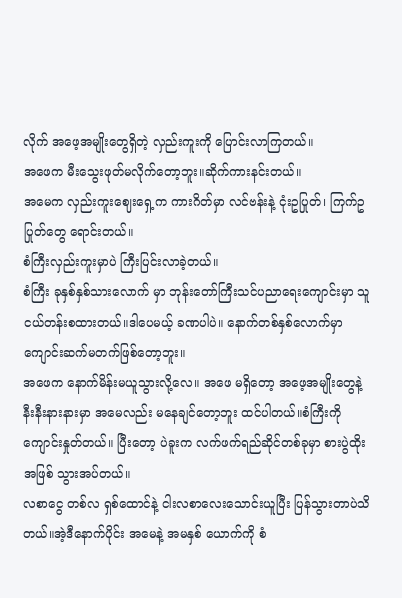လိုက် အဖေ့အမျိုးတွေရှိတဲ့ လှည်းကူးကို ပြောင်းလာကြတယ်။
အဖေက မီးသွေးဖုတ်မလိုက်တော့ဘူး။ဆိုက်ကားနင်းတယ်။
အမေက လှည်းကူးဈေးရှေ့က ကားဂိတ်မှာ လင်ဗန်းနဲ့ ငုံးဥပြုတ်၊ ကြက်ဥပြုတ်တွေ ရောင်းတယ်။
စံကြီးလှည်းကူးမှာပဲ ကြီးပြင်းလာခဲ့တယ်။
စံကြီး ခုနှစ်နှစ်သားလောက် မှာ ဘုန်းတော်ကြီးသင်ပညာရေးကျောင်းမှာ သူငယ်တန်းစထားတယ်။ဒါပေမယ့် ခဏပါပဲ။ နောက်တစ်နှစ်လောက်မှာ ကျောင်းဆက်မတက်ဖြစ်တော့ဘူး။
အဖေက နောက်မိန်းမယူသွားလို့လေ။ အဖေ မရှိတော့ အဖေ့အမျိုးတွေနဲ့ နီးနီးနားနားမှာ အမေလည်း မနေချင်တော့ဘူး ထင်ပါတယ်။စံကြီးကို ကျောင်းနှုတ်တယ်။ ပြီးတော့ ပဲခူးက လက်ဖက်ရည်ဆိုင်တစ်ခုမှာ စားပွဲထိုးအဖြစ် သွားအပ်တယ်။
လစာငွေ တစ်လ ရှစ်ထောင်နဲ့ ငါးလစာလေးသောင်းယူပြီး ပြန်သွားတာပဲသိတယ်။အဲ့ဒီနောက်ပိုင်း အမေနဲ့ အမနှစ် ယောက်ကို စံ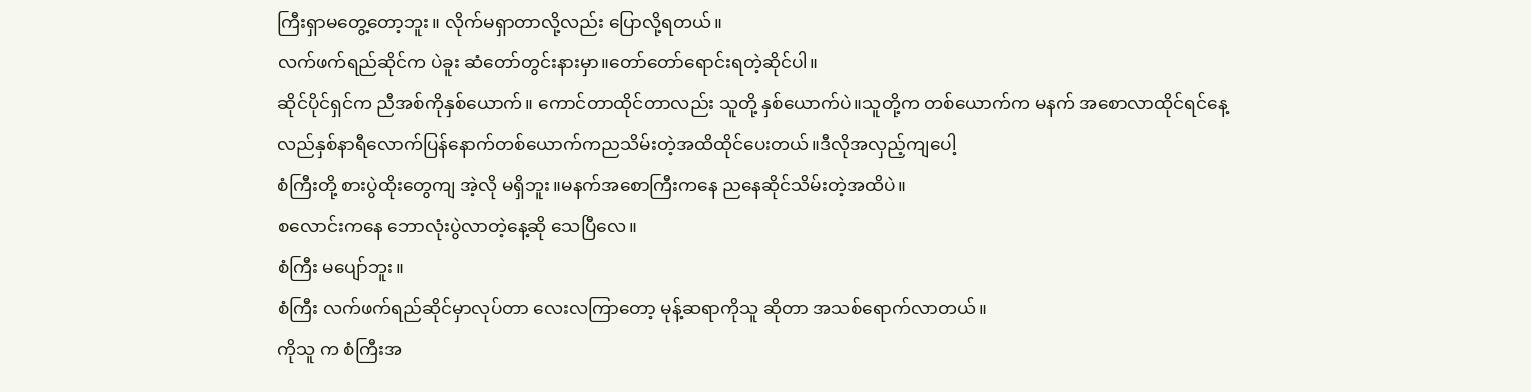ကြီးရှာမတွေ့တော့ဘူး။ လိုက်မရှာတာလို့လည်း ပြောလို့ရတယ်။
လက်ဖက်ရည်ဆိုင်က ပဲခူး ဆံတော်တွင်းနားမှာ။တော်တော်ရောင်းရတဲ့ဆိုင်ပါ။
ဆိုင်ပိုင်ရှင်က ညီအစ်ကိုနှစ်ယောက်။ ကောင်တာထိုင်တာလည်း သူတို့ နှစ်ယောက်ပဲ။သူတို့က တစ်ယောက်က မနက် အစောလာထိုင်ရင်နေ့လည်နှစ်နာရီလောက်ပြန်နောက်တစ်ယောက်ကညသိမ်းတဲ့အထိထိုင်ပေးတယ်။ဒီလိုအလှည့်ကျပေါ့
စံကြီးတို့ စားပွဲထိုးတွေကျ အဲ့လို မရှိဘူး။မနက်အစောကြီးကနေ ညနေဆိုင်သိမ်းတဲ့အထိပဲ။
စလောင်းကနေ ဘောလုံးပွဲလာတဲ့နေ့ဆို သေပြီလေ။
စံကြီး မပျော်ဘူး။
စံကြီး လက်ဖက်ရည်ဆိုင်မှာလုပ်တာ လေးလကြာတော့ မုန့်ဆရာကိုသူ ဆိုတာ အသစ်ရောက်လာတယ်။
ကိုသူ က စံကြီးအ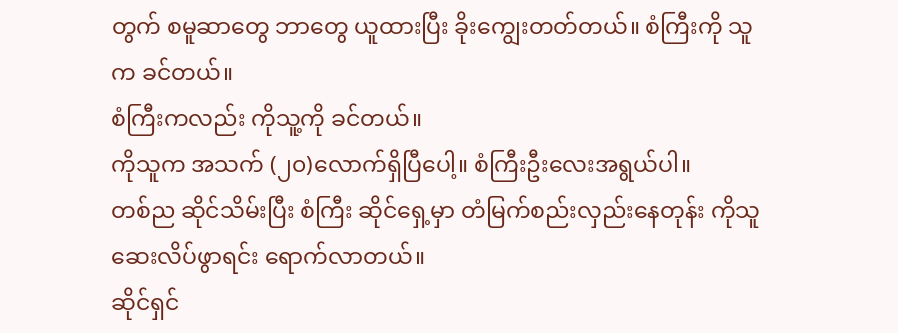တွက် စမူဆာတွေ ဘာတွေ ယူထားပြီး ခိုးကျွေးတတ်တယ်။ စံကြီးကို သူက ခင်တယ်။
စံကြီးကလည်း ကိုသူ့ကို ခင်တယ်။
ကိုသူက အသက် (၂၀)လောက်ရှိပြီပေါ့။ စံကြီးဦးလေးအရွယ်ပါ။
တစ်ည ဆိုင်သိမ်းပြီး စံကြီး ဆိုင်ရှေ့မှာ တံမြက်စည်းလှည်းနေတုန်း ကိုသူ ဆေးလိပ်ဖွာရင်း ရောက်လာတယ်။
ဆိုင်ရှင်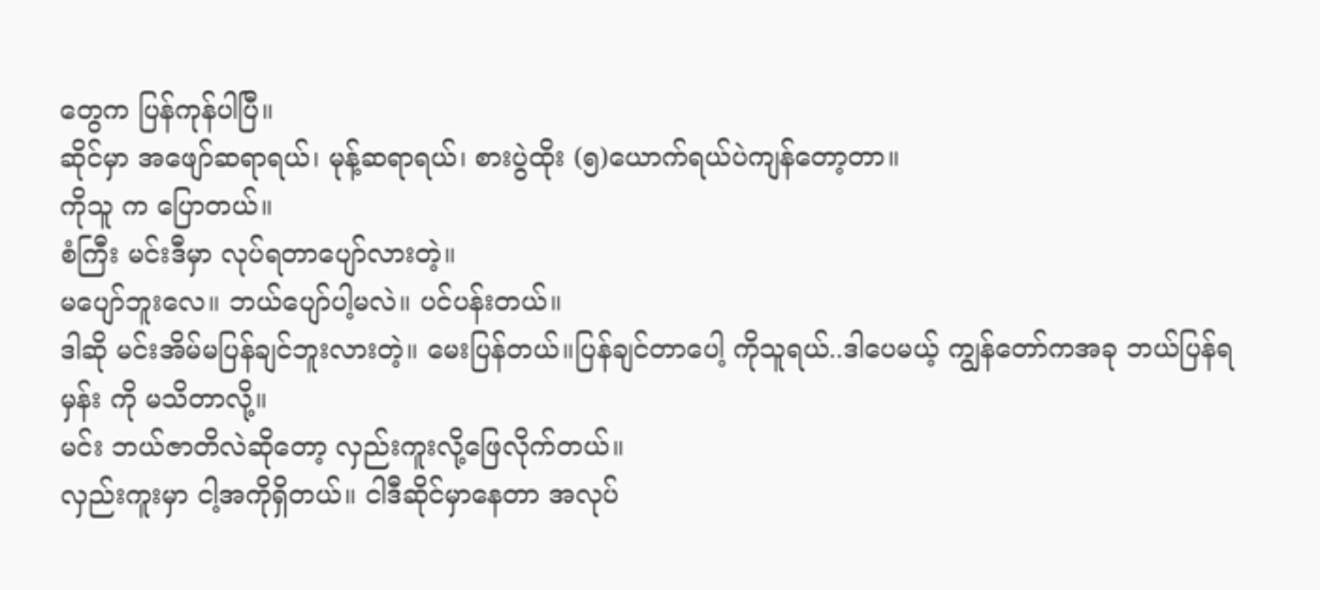တွေက ပြန်ကုန်ပါပြီ။
ဆိုင်မှာ အဖျော်ဆရာရယ်၊ မုန့်ဆရာရယ်၊ စားပွဲထိုး (၅)ယောက်ရယ်ပဲကျန်တော့တာ။
ကိုသူ က ပြောတယ်။
စံကြီး မင်းဒီမှာ လုပ်ရတာပျော်လားတဲ့။
မပျော်ဘူးလေ။ ဘယ်ပျော်ပါ့မလဲ။ ပင်ပန်းတယ်။
ဒါဆို မင်းအိမ်မပြန်ချင်ဘူးလားတဲ့။ မေးပြန်တယ်။ပြန်ချင်တာပေါ့ ကိုသူရယ်..ဒါပေမယ့် ကျွန်တော်ကအခု ဘယ်ပြန်ရမှန်း ကို မသိတာလို့။
မင်း ဘယ်ဇာတိလဲဆိုတော့ လှည်းကူးလို့ဖြေလိုက်တယ်။
လှည်းကူးမှာ ငါ့အကိုရှိတယ်။ ငါဒီဆိုင်မှာနေတာ အလုပ်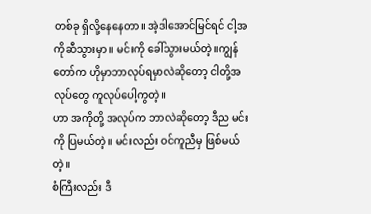တစ်ခု ရှိလို့နေနေတာ။ အဲ့ဒါအောင်မြင်ရင် ငါ့အကိုဆီသွားမှာ။ မင်းကို ခေါ်သွားမယ်တဲ့။ကျွန်တော်က ဟိုမှာဘာလုပ်ရမှာလဲဆိုတော့ ငါတို့အလုပ်တွေ ကူလုပ်ပေါ့ကွတဲ့။
ဟာ အကိုတို့ အလုပ်က ဘာလဲဆိုတော့ ဒီည မင်းကို ပြမယ်တဲ့။ မင်းလည်း ဝင်ကူညီမှ ဖြစ်မယ်တဲ့။
စံကြီးလည်း ဒီ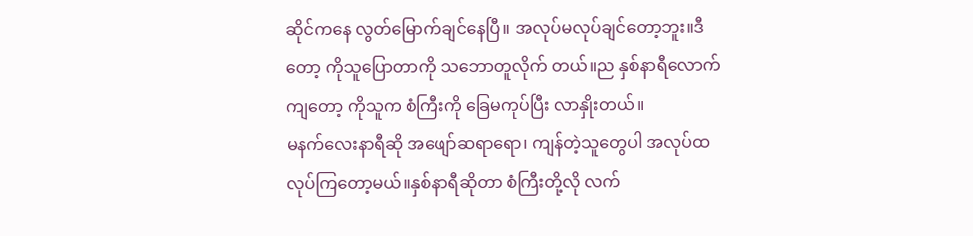ဆိုင်ကနေ လွတ်မြောက်ချင်နေပြီ။ အလုပ်မလုပ်ချင်တော့ဘူး။ဒီတော့ ကိုသူပြောတာကို သဘောတူလိုက် တယ်။ည နှစ်နာရီလောက်ကျတော့ ကိုသူက စံကြီးကို ခြေမကုပ်ပြီး လာနှိုးတယ်။
မနက်လေးနာရီဆို အဖျော်ဆရာရော၊ ကျန်တဲ့သူတွေပါ အလုပ်ထလုပ်ကြတော့မယ်။နှစ်နာရီဆိုတာ စံကြီးတို့လို လက်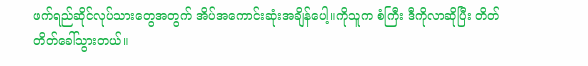ဖက်ရည်ဆိုင်လုပ်သားတွေအတွက် အိပ်အကောင်းဆုံးအချိန်ပေါ့။ကိုသူက စံကြီး ဒီကိုလာဆိုပြီး တိတ်တိတ်ခေါ်သွားတယ်။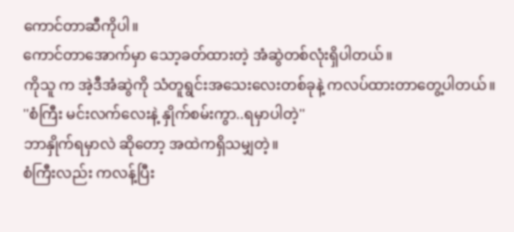ကောင်တာဆီကိုပါ။
ကောင်တာအောက်မှာ သော့ခတ်ထားတဲ့ အံဆွဲတစ်လုံးရှိပါတယ်။
ကိုသူ က အဲ့ဒီအံဆွဲကို သံတူရွင်းအသေးလေးတစ်ခုနဲ့ ကလပ်ထားတာတွေ့ပါတယ်။
''စံကြီး မင်းလက်လေးနဲ့ နှိုက်စမ်းကွာ..ရမှာပါတဲ့''
ဘာနှိုက်ရမှာလဲ ဆိုတော့ အထဲကရှိသမျှတဲ့။
စံကြီးလည်း ကလန့်ပြီး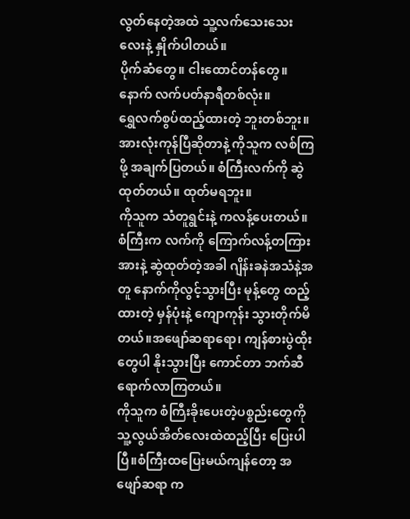လွတ်နေတဲ့အထဲ သူ့လက်သေးသေးလေးနဲ့ နှိုက်ပါတယ်။
ပိုက်ဆံတွေ။ ငါးထောင်တန်တွေ။
နောက် လက်ပတ်နာရီတစ်လုံး။
ရွှေလက်စွပ်ထည့်ထားတဲ့ ဘူးတစ်ဘူး။
အားလုံးကုန်ပြီဆိုတာနဲ့ ကိုသူက လစ်ကြဖို့ အချက်ပြတယ်။ စံကြီးလက်ကို ဆွဲထုတ်တယ်။ ထုတ်မရဘူး။
ကိုသူက သံတူရွင်းနဲ့ ကလန့်ပေးတယ်။
စံကြီးက လက်ကို ကြောက်လန့်တကြားအားနဲ့ ဆွဲထုတ်တဲ့အခါ ဂျိန်းခနဲအသံနဲ့အတူ နောက်ကိုလွင့်သွားပြီး မုန့်တွေ ထည့်ထားတဲ့ မှန်ပုံးနဲ့ ကျောကုန်း သွားတိုက်မိတယ်။အဖျော်ဆရာရော၊ ကျန်စားပွဲထိုးတွေပါ နိုးသွားပြီး ကောင်တာ ဘက်ဆီ ရောက်လာကြတယ်။
ကိုသူက စံကြီးခိုးပေးတဲ့ပစ္စည်းတွေကို သူ့လွယ်အိတ်လေးထဲထည့်ပြီး ပြေးပါပြီ။စံကြီးထပြေးမယ်ကျန်တော့ အဖျော်ဆရာ က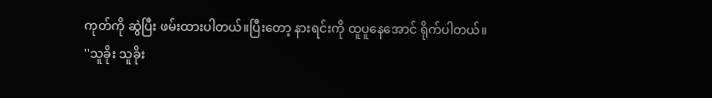ကုတ်ကို ဆွဲပြီး ဖမ်းထားပါတယ်။ပြီးတော့ နားရင်းကို ထူပူနေအောင် ရိုက်ပါတယ်။
''သူခိုး သူခိုး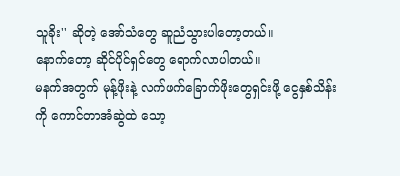သူခိုး'' ဆိုတဲ့ အော်သံတွေ ဆူညံသွားပါတော့တယ်။
နောက်တော့ ဆိုင်ပိုင်ရှင်တွေ ရောက်လာပါတယ်။
မနက်အတွက် မုန့်ဖိုးနဲ့ လက်ဖက်ခြောက်ဖိုးတွေရှင်းဖို့ ငွေနှစ်သိန်းကို ကောင်တာအံဆွဲထဲ သော့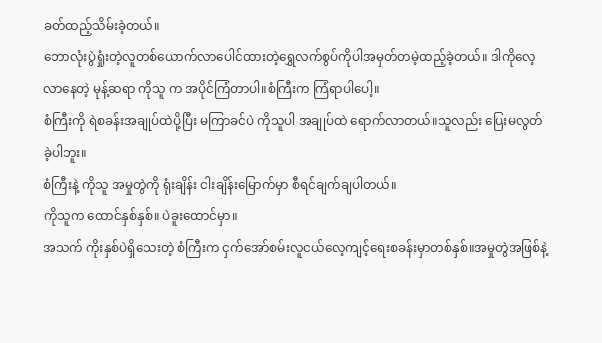ခတ်ထည့်သိမ်းခဲ့တယ်။
ဘောလုံးပွဲရှုံးတဲ့လူတစ်ယောက်လာပေါင်ထားတဲ့ရွှေလက်စွပ်ကိုပါအမှတ်တမဲ့ထည့်ခဲ့တယ်။ ဒါကိုလေ့လာနေတဲ့ မုန့်ဆရာ ကိုသူ က အပိုင်ကြံတာပါ။စံကြီးက ကြံရာပါပေါ့။
စံကြီးကို ရဲစခန်းအချုပ်ထဲပို့ပြီး မကြာခင်ပဲ ကိုသူပါ အချုပ်ထဲ ရောက်လာတယ်။သူလည်း ပြေးမလွတ်ခဲ့ပါဘူး။
စံကြီးနဲ့ ကိုသူ အမှုတွဲကို ရုံးချိန်း ငါးချိန်းမြောက်မှာ စီရင်ချက်ချပါတယ်။
ကိုသူက ထောင်နှစ်နှစ်။ ပဲခူးထောင်မှာ။
အသက် ကိုးနှစ်ပဲရှိသေးတဲ့ စံကြီးက ငှက်အော်စမ်းလူငယ်လေ့ကျင့်ရေးစခန်းမှာတစ်နှစ်။အမှုတွဲအဖြစ်နဲ့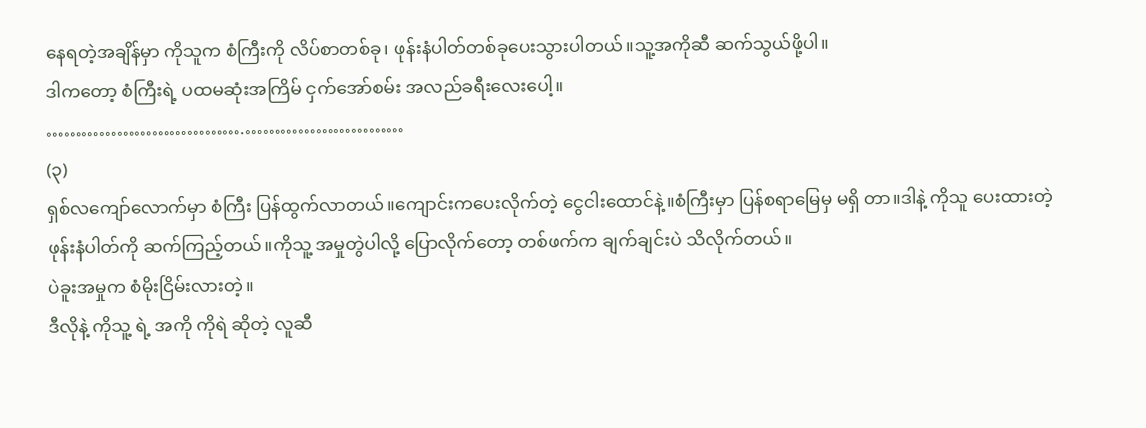နေရတဲ့အချိန်မှာ ကိုသူက စံကြီးကို လိပ်စာတစ်ခု၊ ဖုန်းနံပါတ်တစ်ခုပေးသွားပါတယ်။သူ့အကိုဆီ ဆက်သွယ်ဖို့ပါ။
ဒါကတော့ စံကြီးရဲ့ ပထမဆုံးအကြိမ် ငှက်အော်စမ်း အလည်ခရီးလေးပေါ့။
…………………………….………………………
(၃)
ရှစ်လကျော်လောက်မှာ စံကြီး ပြန်ထွက်လာတယ်။ကျောင်းကပေးလိုက်တဲ့ ငွေငါးထောင်နဲ့။စံကြီးမှာ ပြန်စရာမြေမှ မရှိ တာ။ဒါနဲ့ ကိုသူ ပေးထားတဲ့ ဖုန်းနံပါတ်ကို ဆက်ကြည့်တယ်။ကိုသူ့ အမှုတွဲပါလို့ ပြောလိုက်တော့ တစ်ဖက်က ချက်ချင်းပဲ သိလိုက်တယ်။
ပဲခူးအမှုက စံမိုးငြိမ်းလားတဲ့။
ဒီလိုနဲ့ ကိုသူ့ ရဲ့ အကို ကိုရဲ ဆိုတဲ့ လူဆီ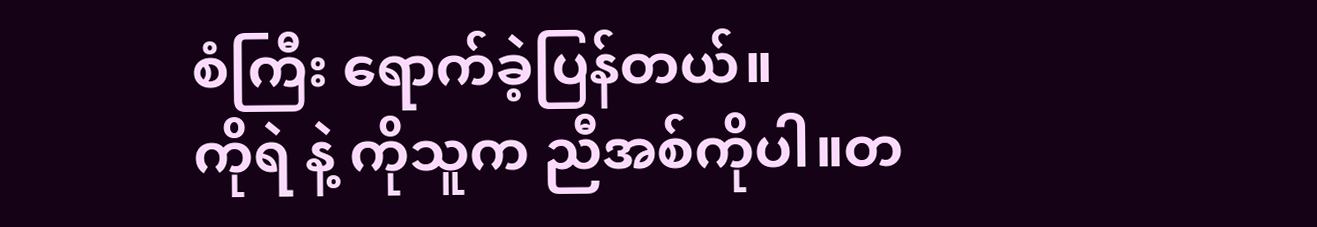စံကြီး ရောက်ခဲ့ပြန်တယ်။
ကိုရဲ နဲ့ ကိုသူက ညီအစ်ကိုပါ။တ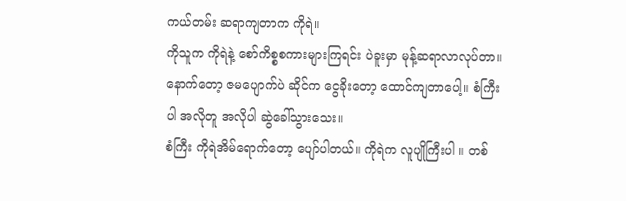ကယ်တမ်း ဆရာကျတာက ကိုရဲ။
ကိုသူက ကိုရဲနဲ့ စော်ကိစ္စစကားများကြရင်း ပဲခူးမှာ မုန့်ဆရာလာလုပ်တာ။နောက်တော့ ဇမပျောက်ပဲ ဆိုင်က ငွေခိုးတော့ ထောင်ကျတာပေါ့။ စံကြီးပါ အလိုတူ အလိုပါ ဆွဲခေါ်သွားသေး။
စံကြီး ကိုရဲအိမ်ရောက်တော့ ပျော်ပါတယ်။ ကိုရဲက လူပျိုကြီးပါ ။ တစ်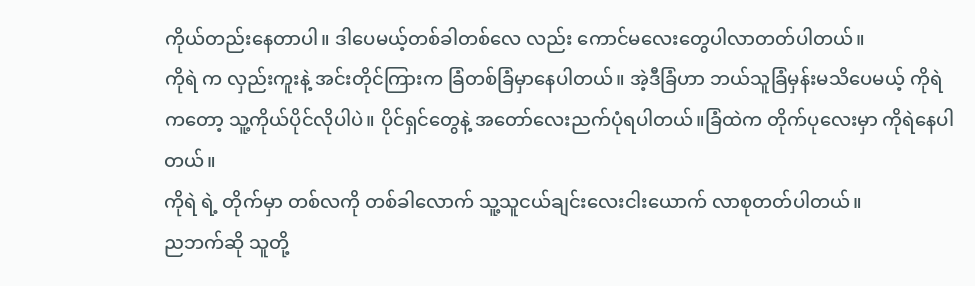ကိုယ်တည်းနေတာပါ။ ဒါပေမယ့်တစ်ခါတစ်လေ လည်း ကောင်မလေးတွေပါလာတတ်ပါတယ်။
ကိုရဲ က လှည်းကူးနဲ့ အင်းတိုင်ကြားက ခြံတစ်ခြံမှာနေပါတယ်။ အဲ့ဒီခြံဟာ ဘယ်သူခြံမှန်းမသိပေမယ့် ကိုရဲ ကတော့ သူ့ကိုယ်ပိုင်လိုပါပဲ။ ပိုင်ရှင်တွေနဲ့ အတော်လေးညက်ပုံရပါတယ်။ခြံထဲက တိုက်ပုလေးမှာ ကိုရဲနေပါတယ်။
ကိုရဲ ရဲ့ တိုက်မှာ တစ်လကို တစ်ခါလောက် သူ့သူငယ်ချင်းလေးငါးယောက် လာစုတတ်ပါတယ်။
ညဘက်ဆို သူတို့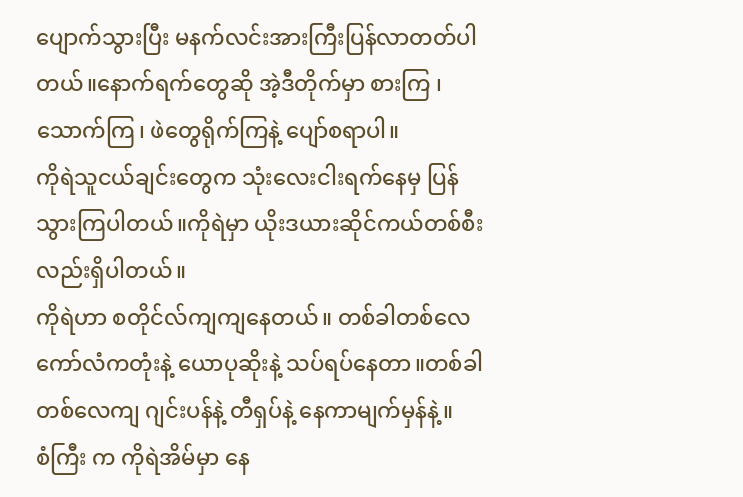ပျောက်သွားပြီး မနက်လင်းအားကြီးပြန်လာတတ်ပါတယ်။နောက်ရက်တွေဆို အဲ့ဒီတိုက်မှာ စားကြ ၊ သောက်ကြ၊ ဖဲတွေရိုက်ကြနဲ့ ပျော်စရာပါ။
ကိုရဲသူငယ်ချင်းတွေက သုံးလေးငါးရက်နေမှ ပြန်သွားကြပါတယ်။ကိုရဲမှာ ယိုးဒယားဆိုင်ကယ်တစ်စီးလည်းရှိပါတယ်။
ကိုရဲဟာ စတိုင်လ်ကျကျနေတယ်။ တစ်ခါတစ်လေ ကော်လံကတုံးနဲ့ ယောပုဆိုးနဲ့ သပ်ရပ်နေတာ။တစ်ခါတစ်လေကျ ဂျင်းပန်နဲ့ တီရှပ်နဲ့ နေကာမျက်မှန်နဲ့။
စံကြီး က ကိုရဲအိမ်မှာ နေ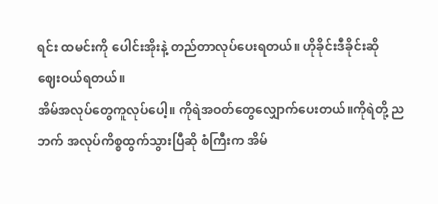ရင်း ထမင်းကို ပေါင်းအိုးနဲ့ တည်တာလုပ်ပေးရတယ်။ ဟိုခိုင်းဒီခိုင်းဆို ဈေးဝယ်ရတယ်။
အိမ်အလုပ်တွေကူလုပ်ပေါ့။ ကိုရဲအဝတ်တွေလျှောက်ပေးတယ်။ကိုရဲတို့ ညဘက် အလုပ်ကိစ္စထွက်သွားပြီဆို စံကြီးက အိမ်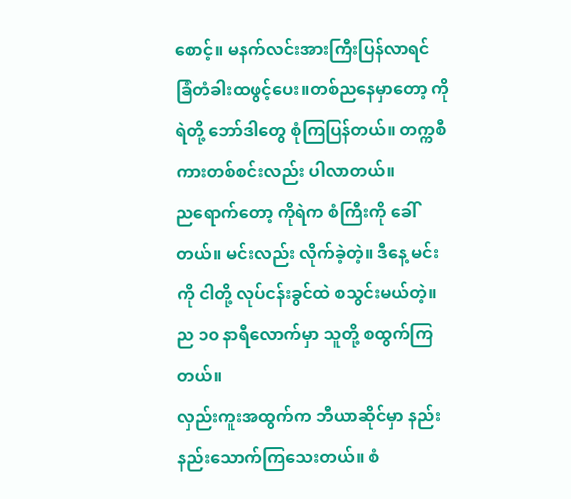စောင့်။ မနက်လင်းအားကြီးပြန်လာရင် ခြံတံခါးထဖွင့်ပေး။တစ်ညနေမှာတော့ ကိုရဲတို့ ဘော်ဒါတွေ စုံကြပြန်တယ်။ တက္ကစီကားတစ်စင်းလည်း ပါလာတယ်။
ညရောက်တော့ ကိုရဲက စံကြီးကို ခေါ်တယ်။ မင်းလည်း လိုက်ခဲ့တဲ့။ ဒီနေ့ မင်းကို ငါတို့ လုပ်ငန်းခွင်ထဲ စသွင်းမယ်တဲ့။
ည ၁၀ နာရီလောက်မှာ သူတို့ စထွက်ကြတယ်။
လှည်းကူးအထွက်က ဘီယာဆိုင်မှာ နည်းနည်းသောက်ကြသေးတယ်။ စံ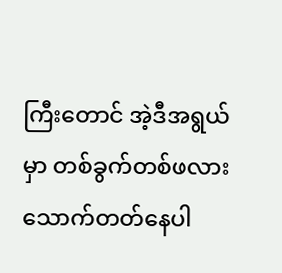ကြီးတောင် အဲ့ဒီအရွယ်မှာ တစ်ခွက်တစ်ဖလား သောက်တတ်နေပါ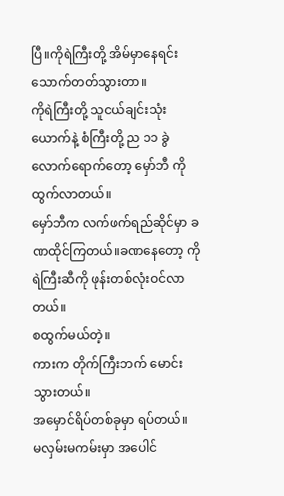ပြီ။ကိုရဲကြီးတို့ အိမ်မှာနေရင်း သောက်တတ်သွားတာ။
ကိုရဲကြီးတို့ သူငယ်ချင်းသုံးယောက်နဲ့ စံကြီးတို့ ည ၁၁ ခွဲလောက်ရောက်တော့ မှော်ဘီ ကို ထွက်လာတယ်။
မှော်ဘီက လက်ဖက်ရည်ဆိုင်မှာ ခဏထိုင်ကြတယ်။ခဏနေတော့ ကိုရဲကြီးဆီကို ဖုန်းတစ်လုံးဝင်လာတယ်။
စထွက်မယ်တဲ့။
ကားက တိုက်ကြီးဘက် မောင်းသွားတယ်။
အမှောင်ရိပ်တစ်ခုမှာ ရပ်တယ်။
မလှမ်းမကမ်းမှာ အပေါင်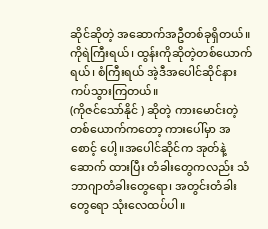ဆိုင်ဆိုတဲ့ အဆောက်အဦတစ်ခုရှိတယ်။
ကိုရဲကြီးရယ်၊ ထွန်းကိုဆိုတဲ့တစ်ယောက်ရယ်၊ စံကြီးရယ် အဲ့ဒီအပေါင်ဆိုင်နားကပ်သွားကြတယ်။
(ကိုဇင်သော်နိုင် ) ဆိုတဲ့ ကားမောင်းတဲ့တစ်ယောက်ကတော့ ကားပေါ်မှာ အစောင့် ပေါ့။အပေါင်ဆိုင်က အုတ်နဲ့ ဆောက် ထားပြီး တံခါးတွေကလည်း သံဘာဂျာတံခါးတွေရော၊ အတွင်းတံခါးတွေရော သုံးလေထပ်ပါ။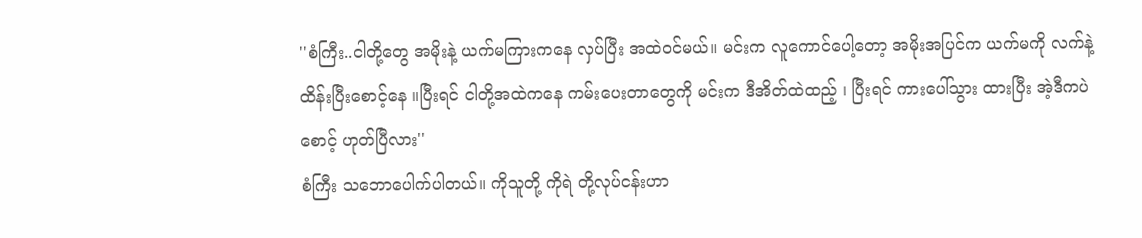''စံကြီး..ငါတို့တွေ အမိုးနဲ့ ယက်မကြားကနေ လှပ်ပြီး အထဲဝင်မယ်။ မင်းက လူကောင်ပေါ့တော့ အမိုးအပြင်က ယက်မကို လက်နဲ့ထိန်းပြီးစောင့်နေ ။ပြီးရင် ငါတို့အထဲကနေ ကမ်းပေးတာတွေကို မင်းက ဒီအိတ်ထဲထည့် ၊ ပြီးရင် ကားပေါ်သွား ထားပြီး အဲ့ဒီကပဲစောင့် ဟုတ်ပြီလား''
စံကြီး သဘောပေါက်ပါတယ်။ ကိုသူတို့ ကိုရဲ တို့လုပ်ငန်းဟာ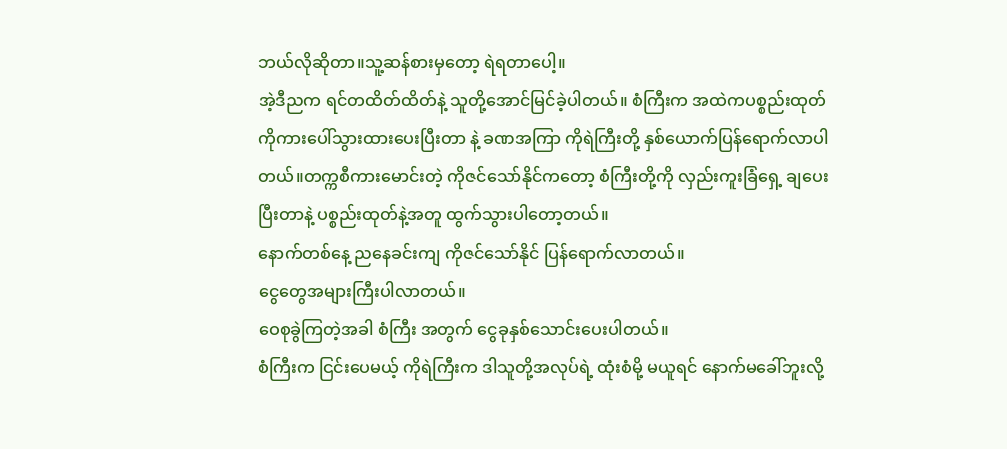ဘယ်လိုဆိုတာ။သူ့ဆန်စားမှတော့ ရဲရတာပေါ့။
အဲ့ဒီညက ရင်တထိတ်ထိတ်နဲ့ သူတို့အောင်မြင်ခဲ့ပါတယ်။ စံကြီးက အထဲကပစ္စည်းထုတ်ကိုကားပေါ်သွားထားပေးပြီးတာ နဲ့ ခဏအကြာ ကိုရဲကြီးတို့ နှစ်ယောက်ပြန်ရောက်လာပါတယ်။တက္ကစီကားမောင်းတဲ့ ကိုဇင်သော်နိုင်ကတော့ စံကြီးတို့ကို လှည်းကူးခြံရှေ့ ချပေးပြီးတာနဲ့ ပစ္စည်းထုတ်နဲ့အတူ ထွက်သွားပါတော့တယ်။
နောက်တစ်နေ့ ညနေခင်းကျ ကိုဇင်သော်နိုင် ပြန်ရောက်လာတယ်။
ငွေတွေအများကြီးပါလာတယ်။
ဝေစုခွဲကြတဲ့အခါ စံကြီး အတွက် ငွေခုနှစ်သောင်းပေးပါတယ်။
စံကြီးက ငြင်းပေမယ့် ကိုရဲကြီးက ဒါသူတို့အလုပ်ရဲ့ ထုံးစံမို့ မယူရင် နောက်မခေါ်ဘူးလို့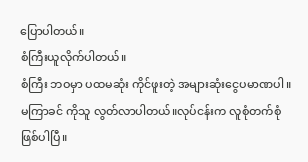ပြောပါတယ်။
စံကြီးယူလိုက်ပါတယ်။
စံကြီး ဘဝမှာ ပထမဆုံး ကိုင်ဖူးတဲ့ အများဆုံးငွေပမာဏပါ။
မကြာခင် ကိုသူ လွတ်လာပါတယ်။လုပ်ငန်းက လူစုံတက်စုံဖြစ်ပါပြီ။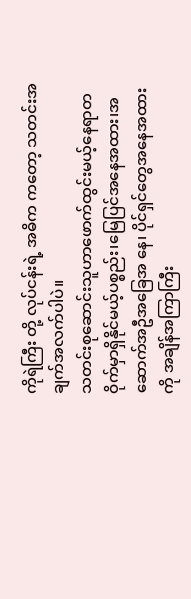ကိုရဲကြီး တို့ လုပ်ငန်းရဲ့ အဓိက ကတော့ သတင်းအချက်အလက်ပါပဲ။
သတင်းစုဆောင်းသူဟာဖောက်ထွင်းမယ့်နေရာတဝိုက်မှာရှိနိုင်မယ့်ပစ္စည်း၊မြေပြင်အနေအထား၊အဆောက်အဦအခြေအ နေ၊ ပိုင်ရှင်တွေအနေအထားကို အချိန်အကြာကြီး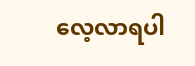လေ့လာရပါ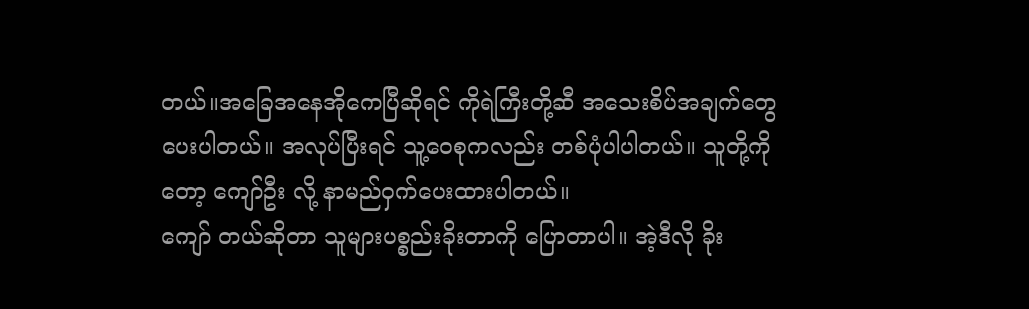တယ်။အခြေအနေအိုကေပြီဆိုရင် ကိုရဲကြီးတို့ဆီ အသေးစိပ်အချက်တွေပေးပါတယ်။ အလုပ်ပြီးရင် သူ့ဝေစုကလည်း တစ်ပုံပါပါတယ်။ သူတို့ကိုတော့ ကျော်ဦး လို့ နာမည်ဝှက်ပေးထားပါတယ်။
ကျော် တယ်ဆိုတာ သူများပစ္စည်းခိုးတာကို ပြောတာပါ။ အဲ့ဒီလို ခိုး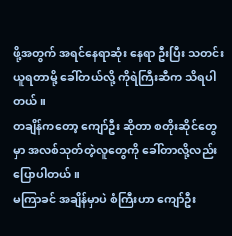ဖို့အတွက် အရင်နေရာဆုံး နေရာ ဦးပြီး သတင်းယူရတာမို့ ခေါ်တယ်လို့ ကိုရဲကြီးဆီက သိရပါတယ်။
တချိန်ကတော့ ကျော်ဦး ဆိုတာ စတိုးဆိုင်တွေမှာ အလစ်သုတ်တဲ့လူတွေကို ခေါ်တာလို့လည်း ပြောပါတယ်။
မကြာခင် အချိန်မှာပဲ စံကြီးဟာ ကျော်ဦး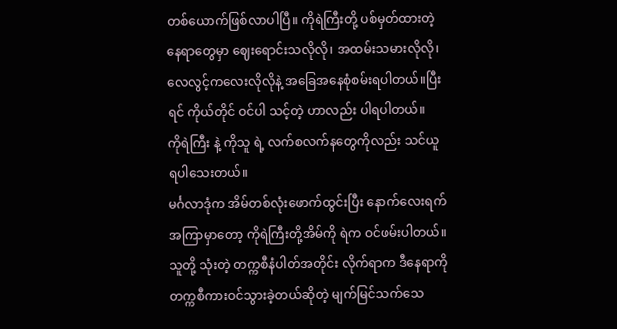တစ်ယောက်ဖြစ်လာပါပြီ။ ကိုရဲကြီးတို့ ပစ်မှတ်ထားတဲ့နေရာတွေမှာ ဈေးရောင်းသလိုလို၊ အထမ်းသမားလိုလို၊ လေလွင့်ကလေးလိုလိုနဲ့ အခြေအနေစုံစမ်းရပါတယ်။ပြီးရင် ကိုယ်တိုင် ဝင်ပါ သင့်တဲ့ ဟာလည်း ပါရပါတယ်။
ကိုရဲကြီး နဲ့ ကိုသူ ရဲ့ လက်စလက်နတွေကိုလည်း သင်ယူရပါသေးတယ်။
မင်္ဂလာဒုံက အိမ်တစ်လုံးဖောက်ထွင်းပြီး နောက်လေးရက်အကြာမှာတော့ ကိုရဲကြီးတို့အိမ်ကို ရဲက ဝင်ဖမ်းပါတယ်။သူတို့ သုံးတဲ့ တက္ကစီနံပါတ်အတိုင်း လိုက်ရာက ဒီနေရာကို တက္ကစီကားဝင်သွားခဲ့တယ်ဆိုတဲ့ မျက်မြင်သက်သေ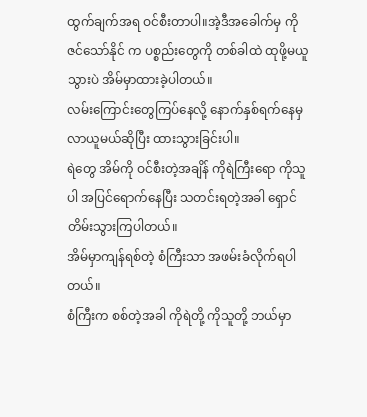ထွက်ချက်အရ ဝင်စီးတာပါ။အဲ့ဒီအခေါက်မှ ကိုဇင်သော်နိုင် က ပစ္စည်းတွေကို တစ်ခါထဲ ထုဖို့မယူသွားပဲ အိမ်မှာထားခဲ့ပါတယ်။
လမ်းကြောင်းတွေကြပ်နေလို့ နောက်နှစ်ရက်နေမှ လာယူမယ်ဆိုပြီး ထားသွားခြင်းပါ။
ရဲတွေ အိမ်ကို ဝင်စီးတဲ့အချိန် ကိုရဲကြီးရော ကိုသူပါ အပြင်ရောက်နေပြီး သတင်းရတဲ့အခါ ရှောင်တိမ်းသွားကြပါတယ်။
အိမ်မှာကျန်ရစ်တဲ့ စံကြီးသာ အဖမ်းခံလိုက်ရပါတယ်။
စံကြီးက စစ်တဲ့အခါ ကိုရဲတို့ ကိုသူတို့ ဘယ်မှာ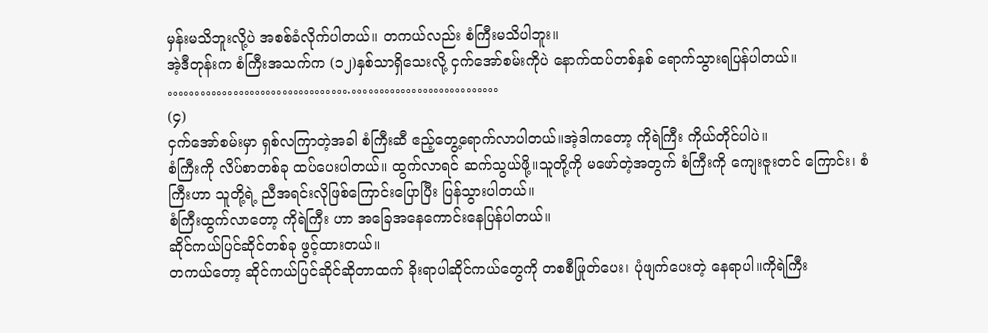မှန်းမသိဘူးလို့ပဲ အစစ်ခံလိုက်ပါတယ်။ တကယ်လည်း စံကြီးမသိပါဘူး။
အဲ့ဒီတုန်းက စံကြီးအသက်က (၁၂)နှစ်သာရှိသေးလို့ ငှက်အော်စမ်းကိုပဲ နောက်ထပ်တစ်နှစ် ရောက်သွားရပြန်ပါတယ်။
…………………………….………………………
(၄)
ငှက်အော်စမ်းမှာ ရှစ်လကြာတဲ့အခါ စံကြီးဆီ ဧည့်တွေ့ရောက်လာပါတယ်။အဲ့ဒါကတော့ ကိုရဲကြီး ကိုယ်တိုင်ပါပဲ။
စံကြီးကို လိပ်စာတစ်ခု ထပ်ပေးပါတယ်။ ထွက်လာရင် ဆက်သွယ်ဖို့။သူတို့ကို မဖော်တဲ့အတွက် စံကြီးကို ကျေးဇူးတင် ကြောင်း၊ စံကြီးဟာ သူတို့ရဲ့ ညီအရင်းလိုဖြစ်ကြောင်းပြောပြီး ပြန်သွားပါတယ်။
စံကြီးထွက်လာတော့ ကိုရဲကြီး ဟာ အခြေအနေကောင်းနေပြန်ပါတယ်။
ဆိုင်ကယ်ပြင်ဆိုင်တစ်ခု ဖွင့်ထားတယ်။
တကယ်တော့ ဆိုင်ကယ်ပြင်ဆိုင်ဆိုတာထက် ခိုးရာပါဆိုင်ကယ်တွေကို တစစီဖြုတ်ပေး၊ ပုံဖျက်ပေးတဲ့ နေရာပါ။ကိုရဲကြီး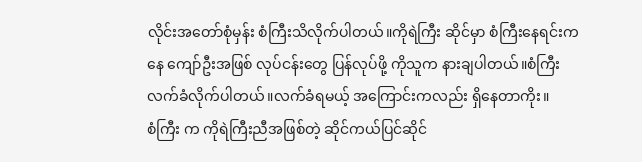လိုင်းအတော်စုံမှန်း စံကြီးသိလိုက်ပါတယ်။ကိုရဲကြီး ဆိုင်မှာ စံကြီးနေရင်းကနေ ကျော်ဦးအဖြစ် လုပ်ငန်းတွေ ပြန်လုပ်ဖို့ ကိုသူက နားချပါတယ်။စံကြီး လက်ခံလိုက်ပါတယ်။လက်ခံရမယ့် အကြောင်းကလည်း ရှိနေတာကိုး။
စံကြီး က ကိုရဲကြီးညီအဖြစ်တဲ့ ဆိုင်ကယ်ပြင်ဆိုင်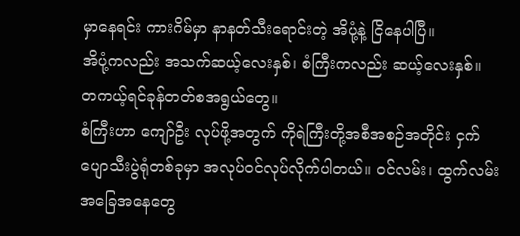မှာနေရင်း ကားဂိမ်မှာ နာနတ်သီးရောင်းတဲ့ အိပုံ့နဲ့ ငြိနေပါပြီ။
အိပုံ့ကလည်း အသက်ဆယ့်လေးနှစ်၊ စံကြီးကလည်း ဆယ့်လေးနှစ်။
တကယ့်ရင်ခုန်တတ်စအရွယ်တွေ။
စံကြီးဟာ ကျော်ဦး လုပ်ဖို့အတွက် ကိုရဲကြီးတို့အစီအစဉ်အတိုင်း ငှက်ပျောသီးပွဲရုံတစ်ခုမှာ အလုပ်ဝင်လုပ်လိုက်ပါတယ်။ ဝင်လမ်း၊ ထွက်လမ်း အခြေအနေတွေ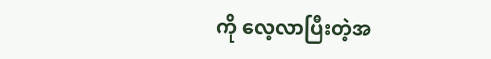ကို လေ့လာပြီးတဲ့အ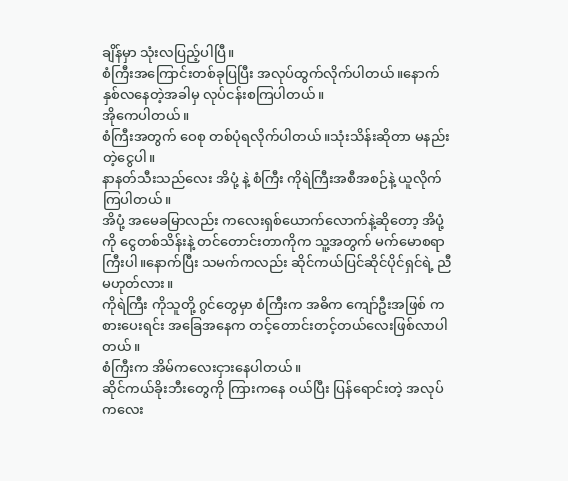ချိန်မှာ သုံးလပြည့်ပါပြီ။
စံကြီးအကြောင်းတစ်ခုပြပြီး အလုပ်ထွက်လိုက်ပါတယ်။နောက်နှစ်လနေတဲ့အခါမှ လုပ်ငန်းစကြပါတယ်။
အိုကေပါတယ်။
စံကြီးအတွက် ဝေစု တစ်ပုံရလိုက်ပါတယ်။သုံးသိန်းဆိုတာ မနည်းတဲ့ငွေပါ။
နာနတ်သီးသည်လေး အိပုံ့ နဲ့ စံကြီး ကိုရဲကြီးအစီအစဉ်နဲ့ ယူလိုက်ကြပါတယ်။
အိပုံ့ အမေခမြာလည်း ကလေးရှစ်ယောက်လောက်နဲ့ဆိုတော့ အိပုံ့ကို ငွေတစ်သိန်းနဲ့ တင်တောင်းတာကိုက သူ့အတွက် မက်မောစရာကြီးပါ။နောက်ပြီး သမက်ကလည်း ဆိုင်ကယ်ပြင်ဆိုင်ပိုင်ရှင်ရဲ့ ညီမဟုတ်လား။
ကိုရဲကြီး ကိုသူတို့ ဂွင်တွေမှာ စံကြီးက အဓိက ကျော်ဦးအဖြစ် ကစားပေးရင်း အခြေအနေက တင့်တောင်းတင့်တယ်လေးဖြစ်လာပါတယ်။
စံကြီးက အိမ်ကလေးငှားနေပါတယ်။
ဆိုင်ကယ်ခိုးဘီးတွေကို ကြားကနေ ဝယ်ပြီး ပြန်ရောင်းတဲ့ အလုပ်ကလေး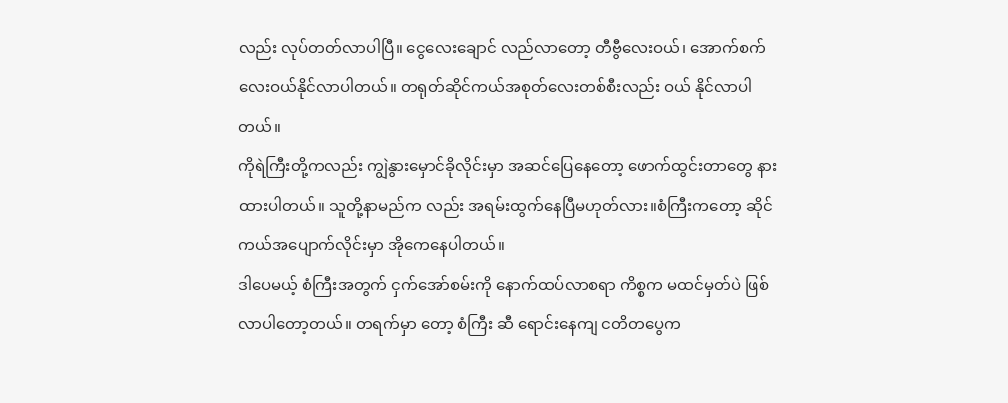လည်း လုပ်တတ်လာပါပြီ။ ငွေလေးချောင် လည်လာတော့ တီဗွီလေးဝယ်၊ အောက်စက်လေးဝယ်နိုင်လာပါတယ်။ တရုတ်ဆိုင်ကယ်အစုတ်လေးတစ်စီးလည်း ဝယ် နိုင်လာပါတယ်။
ကိုရဲကြီးတို့ကလည်း ကျွဲနွားမှောင်ခိုလိုင်းမှာ အဆင်ပြေနေတော့ ဖောက်ထွင်းတာတွေ နားထားပါတယ်။ သူတို့နာမည်က လည်း အရမ်းထွက်နေပြီမဟုတ်လား။စံကြီးကတော့ ဆိုင်ကယ်အပျောက်လိုင်းမှာ အိုကေနေပါတယ်။
ဒါပေမယ့် စံကြီးအတွက် ငှက်အော်စမ်းကို နောက်ထပ်လာစရာ ကိစ္စက မထင်မှတ်ပဲ ဖြစ်လာပါတော့တယ်။ တရက်မှာ တော့ စံကြီး ဆီ ရောင်းနေကျ ငတိတပွေက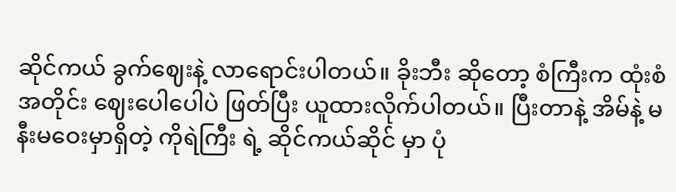ဆိုင်ကယ် ခွက်ဈေးနဲ့ လာရောင်းပါတယ်။ ခိုးဘီး ဆိုတော့ စံကြီးက ထုံးစံအတိုင်း ဈေးပေါပေါပဲ ဖြတ်ပြီး ယူထားလိုက်ပါတယ်။ ပြီးတာနဲ့ အိမ်နဲ့ မနီးမဝေးမှာရှိတဲ့ ကိုရဲကြီး ရဲ့ ဆိုင်ကယ်ဆိုင် မှာ ပုံ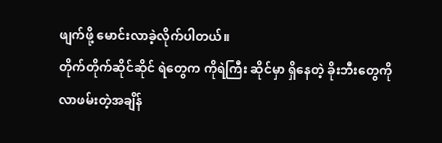ဖျက်ဖို့ မောင်းလာခဲ့လိုက်ပါတယ်။
တိုက်တိုက်ဆိုင်ဆိုင် ရဲတွေက ကိုရဲကြီး ဆိုင်မှာ ရှိနေတဲ့ ခိုးဘီးတွေကို လာဖမ်းတဲ့အချိန်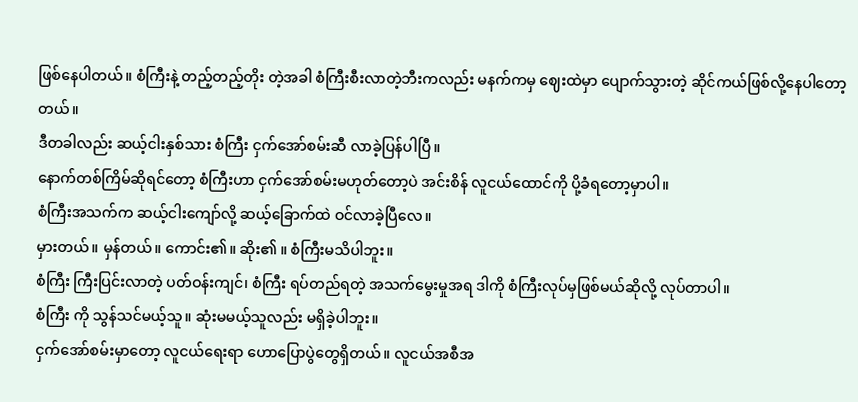ဖြစ်နေပါတယ်။ စံကြီးနဲ့ တည့်တည့်တိုး တဲ့အခါ စံကြီးစီးလာတဲ့ဘီးကလည်း မနက်ကမှ ဈေးထဲမှာ ပျောက်သွားတဲ့ ဆိုင်ကယ်ဖြစ်လို့နေပါတော့ တယ်။
ဒီတခါလည်း ဆယ့်ငါးနှစ်သား စံကြီး ငှက်အော်စမ်းဆီ လာခဲ့ပြန်ပါပြီ။
နောက်တစ်ကြိမ်ဆိုရင်တော့ စံကြီးဟာ ငှက်အော်စမ်းမဟုတ်တော့ပဲ အင်းစိန် လူငယ်ထောင်ကို ပို့ခံရတော့မှာပါ။
စံကြီးအသက်က ဆယ့်ငါးကျော်လို့ ဆယ့်ခြောက်ထဲ ဝင်လာခဲ့ပြီလေ။
မှားတယ်။ မှန်တယ်။ ကောင်း၏။ ဆိုး၏ ။ စံကြီးမသိပါဘူး။
စံကြီး ကြီးပြင်းလာတဲ့ ပတ်ဝန်းကျင်၊ စံကြီး ရပ်တည်ရတဲ့ အသက်မွေးမှုအရ ဒါကို စံကြီးလုပ်မှဖြစ်မယ်ဆိုလို့ လုပ်တာပါ။
စံကြီး ကို သွန်သင်မယ့်သူ။ ဆုံးမမယ့်သူလည်း မရှိခဲ့ပါဘူး။
ငှက်အော်စမ်းမှာတော့ လူငယ်ရေးရာ ဟောပြောပွဲတွေရှိတယ်။ လူငယ်အစီအ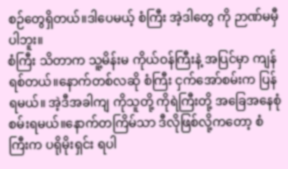စဉ်တွေရှိတယ်။ဒါပေမယ့် စံကြီး အဲ့ဒါတွေ ကို ဉာဏ်မမှီပါဘူး။
စံကြီး သိတာက သူ့မိန်းမ ကိုယ်ဝန်ကြီးနဲ့ အပြင်မှာ ကျန်ရစ်တယ်။နောက်တစ်လဆို စံကြီး ငှက်အော်စမ်းက ပြန်ရမယ်။ အဲ့ဒီအခါကျ ကိုသူတို့ ကိုရဲကြီးတို့ အခြေအနေစုံစမ်းရမယ်။နောက်တကြိမ်သာ ဒီလိုဖြစ်လို့ကတော့ စံကြီးက ပရိုမိုးရှင်း ရပါ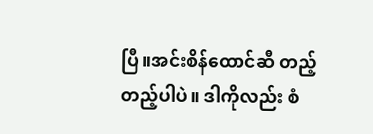ပြီ။အင်းစိန်ထောင်ဆီ တည့်တည့်ပါပဲ။ ဒါကိုလည်း စံ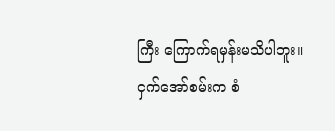ကြီး ကြောက်ရမှန်းမသိပါဘူး။
ငှက်အော်စမ်းက စံ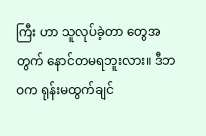ကြီး ဟာ သူလုပ်ခဲ့တာ တွေအတွက် နောင်တမရဘူးလား။ ဒီဘဝက ရုန်းမထွက်ချင်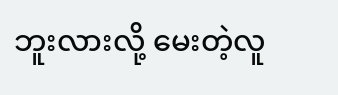ဘူးလားလို့ မေးတဲ့လူ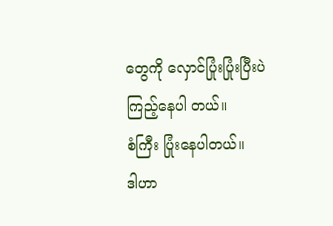တွေကို လှောင်ပြုံးပြုံးပြီးပဲ ကြည့်နေပါ တယ်။
စံကြီး ပြုံးနေပါတယ်။
ဒါဟာ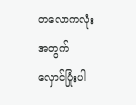တလောကလုံးအတွက် လှောင်ပြုံးပါ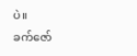ပဲ။
ခက်ဇော်